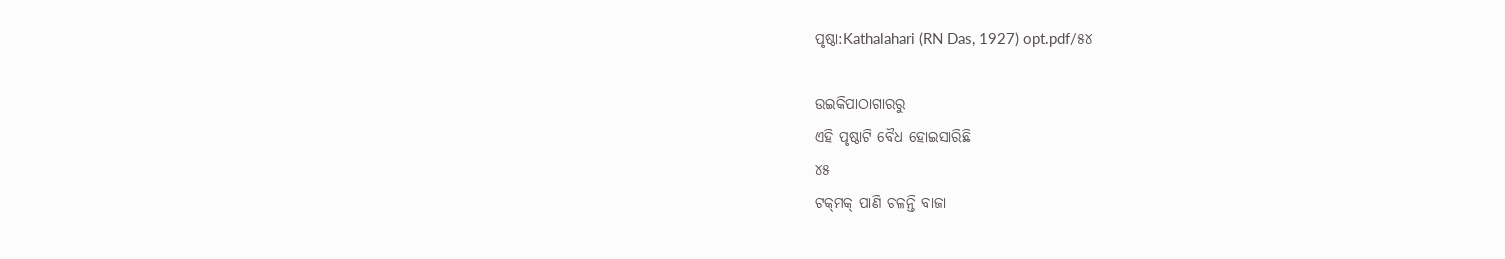ପୃଷ୍ଠା:Kathalahari (RN Das, 1927) opt.pdf/୫୪

ଉଇକିପାଠାଗାର‌ରୁ
ଏହି ପୃଷ୍ଠାଟି ବୈଧ ହୋଇସାରିଛି
୪୫
ଟକ୍‌ମକ୍ ପାଣି ଚଳନ୍ତି ବାଜା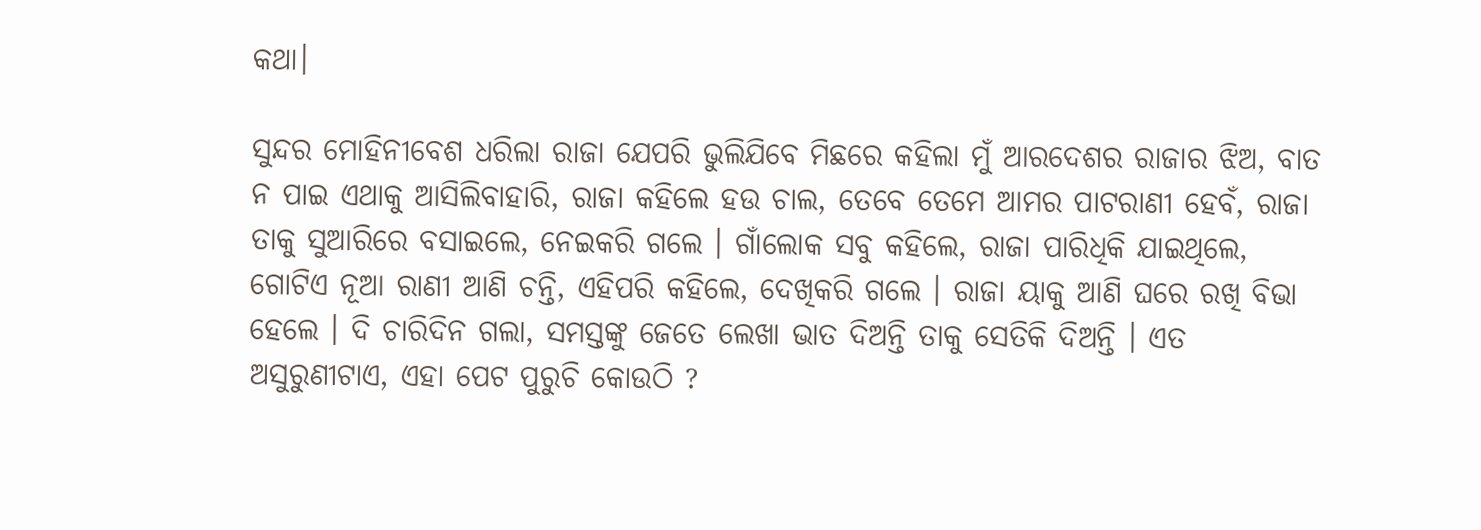କଥା।

ସୁନ୍ଦର ମୋହିନୀବେଶ ଧରିଲା ରାଜା ଯେପରି ଭୁଲିଯିବେ ମିଛରେ କହିଲା ମୁଁ ଆରଦେଶର ରାଜାର ଝିଅ, ବାତ ନ ପାଇ ଏଥାକୁ ଆସିଲିବାହାରି, ରାଜା କହିଲେ ହଉ ଚାଲ, ତେବେ ତେମେ ଆମର ପାଟରାଣୀ ହେବଁ, ରାଜା ତାକୁ ସୁଆରିରେ ବସାଇଲେ, ନେଇକରି ଗଲେ । ଗାଁଲୋକ ସବୁ କହିଲେ, ରାଜା ପାରିଧିକି ଯାଇଥିଲେ, ଗୋଟିଏ ନୂଆ ରାଣୀ ଆଣି ଚନ୍ତି, ଏହିପରି କହିଲେ, ଦେଖିକରି ଗଲେ । ରାଜା ୟାକୁ ଆଣି ଘରେ ରଖି ବିଭା ହେଲେ । ଦି ଚାରିଦିନ ଗଲା, ସମସ୍ତଙ୍କୁ ଜେତେ ଲେଖା ଭାତ ଦିଅନ୍ତି ତାକୁ ସେତିକି ଦିଅନ୍ତି । ଏତ ଅସୁରୁଣୀଟାଏ, ଏହା ପେଟ ପୁରୁଚି କୋଉଠି ?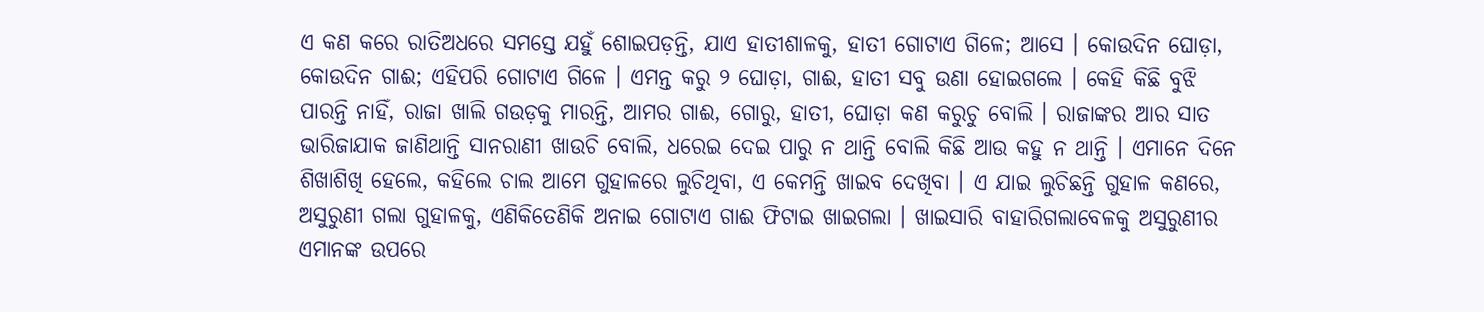ଏ କଣ କରେ ରାତିଅଧରେ ସମସ୍ତେ ଯହୁଁ ଶୋଇପଡ଼ନ୍ତି, ଯାଏ ହାତୀଶାଳକୁ, ହାତୀ ଗୋଟାଏ ଗିଳେ; ଆସେ । କୋଉଦିନ ଘୋଡ଼ା, କୋଉଦିନ ଗାଈ; ଏହିପରି ଗୋଟାଏ ଗିଳେ । ଏମନ୍ତ କରୁ ୨ ଘୋଡ଼ା, ଗାଈ, ହାତୀ ସବୁ ଉଣା ହୋଇଗଲେ । କେହି କିଛି ବୁଝି ପାରନ୍ତି ନାହିଁ, ରାଜା ଖାଲି ଗଉଡ଼କୁ ମାରନ୍ତି, ଆମର ଗାଈ, ଗୋରୁ, ହାତୀ, ଘୋଡ଼ା କଣ କରୁଚୁ ବୋଲି । ରାଜାଙ୍କର ଆର ସାତ ଭାରିଜାଯାକ ଜାଣିଥାନ୍ତି ସାନରାଣୀ ଖାଉଚି ବୋଲି, ଧରେଇ ଦେଇ ପାରୁ ନ ଥାନ୍ତି ବୋଲି କିଛି ଆଉ କହୁ ନ ଥାନ୍ତି । ଏମାନେ ଦିନେ ଶିଖାଶିଖି ହେଲେ, କହିଲେ ଚାଲ ଆମେ ଗୁହାଳରେ ଲୁଚିଥିବା, ଏ କେମନ୍ତି ଖାଇବ ଦେଖିବା । ଏ ଯାଇ ଲୁଚିଛନ୍ତି ଗୁହାଳ କଣରେ, ଅସୁରୁଣୀ ଗଲା ଗୁହାଳକୁ, ଏଣିକିତେଣିକି ଅନାଇ ଗୋଟାଏ ଗାଈ ଫିଟାଇ ଖାଇଗଲା । ଖାଇସାରି ବାହାରିଗଲାବେଳକୁ ଅସୁରୁଣୀର ଏମାନଙ୍କ ଉପରେ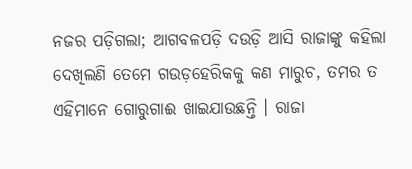ନଜର ପଡ଼ିଗଲା; ଆଗବଳପଡ଼ି ଦଉଡ଼ି ଆସି ରାଜାଙ୍କୁ କହିଲା ଦେଖିଲଣି ତେମେ ଗଉଡ଼ହେରିକକୁ କଣ ମାରୁଚ, ତମର ତ ଏହିମାନେ ଗୋରୁଗାଈ ଖାଇଯାଉଛନ୍ତି । ରାଜା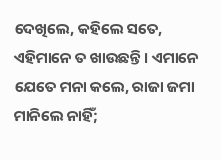ଦେଖିଲେ, କହିଲେ ସତେ, ଏହିମାନେ ତ ଖାଉଛନ୍ତି । ଏମାନେ ଯେତେ ମନା କଲେ, ରାଜା ଜମା ମାନିଲେ ନାହିଁ;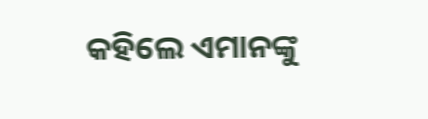କହିଲେ ଏମାନଙ୍କୁ